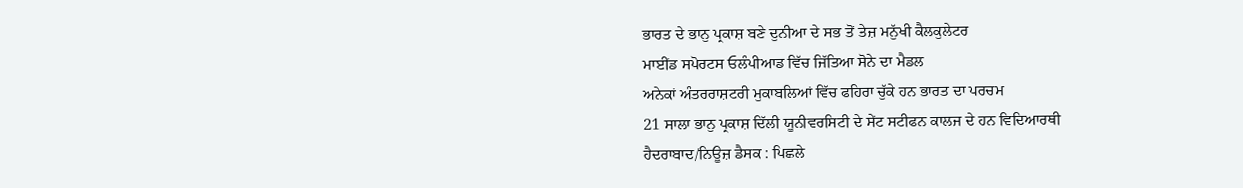ਭਾਰਤ ਦੇ ਭਾਨੁ ਪ੍ਰਕਾਸ਼ ਬਣੇ ਦੁਨੀਆ ਦੇ ਸਭ ਤੋਂ ਤੇਜ਼ ਮਨੁੱਖੀ ਕੈਲਕੁਲੇਟਰ
ਮਾਈਂਡ ਸਪੋਰਟਸ ਓਲੰਪੀਆਡ ਵਿੱਚ ਜਿੱਤਿਆ ਸੋਨੇ ਦਾ ਮੈਡਲ
ਅਨੇਕਾਂ ਅੰਤਰਰਾਸ਼ਟਰੀ ਮੁਕਾਬਲਿਆਂ ਵਿੱਚ ਫਹਿਰਾ ਚੁੱਕੇ ਹਨ ਭਾਰਤ ਦਾ ਪਰਚਮ
21 ਸਾਲਾ ਭਾਨੁ ਪ੍ਰਕਾਸ਼ ਦਿੱਲੀ ਯੂਨੀਵਰਸਿਟੀ ਦੇ ਸੇਂਟ ਸਟੀਫਨ ਕਾਲਜ ਦੇ ਹਨ ਵਿਦਿਆਰਥੀ
ਹੈਦਰਾਬਾਦ/ਨਿਊਜ਼ ਡੈਸਕ : ਪਿਛਲੇ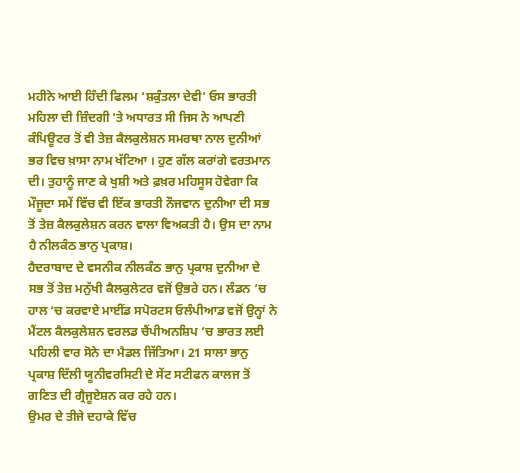ਮਹੀਨੇ ਆਈ ਹਿੰਦੀ ਫਿਲਮ ‘ਸ਼ਕੁੰਤਲਾ ਦੇਵੀ’ ਓਸ ਭਾਰਤੀ ਮਹਿਲਾ ਦੀ ਜ਼ਿੰਦਗੀ ‘ਤੇ ਅਧਾਰਤ ਸੀ ਜਿਸ ਨੇ ਆਪਣੀ ਕੰਪਿਊਟਰ ਤੋਂ ਵੀ ਤੇਜ਼ ਕੈਲਕੁਲੇਸ਼ਨ ਸਮਰਥਾ ਨਾਲ ਦੁਨੀਆਂ ਭਰ ਵਿਚ ਖ਼ਾਸਾ ਨਾਮ ਖੱਟਿਆ । ਹੁਣ ਗੱਲ ਕਰਾਂਗੇ ਵਰਤਮਾਨ ਦੀ। ਤੁਹਾਨੂੰ ਜਾਣ ਕੇ ਖੁਸ਼ੀ ਅਤੇ ਫ਼ਖ਼ਰ ਮਹਿਸੂਸ ਹੋਵੇਗਾ ਕਿ ਮੌਜੂਦਾ ਸਮੇਂ ਵਿੱਚ ਵੀ ਇੱਕ ਭਾਰਤੀ ਨੌਜਵਾਨ ਦੁਨੀਆ ਦੀ ਸਭ ਤੋਂ ਤੇਜ਼ ਕੈਲਕੁਲੇਸ਼ਨ ਕਰਨ ਵਾਲਾ ਵਿਅਕਤੀ ਹੈ। ਉਸ ਦਾ ਨਾਮ ਹੈ ਨੀਲਕੰਠ ਭਾਨੁ ਪ੍ਰਕਾਸ਼।
ਹੈਦਰਾਬਾਦ ਦੇ ਵਸਨੀਕ ਨੀਲਕੰਠ ਭਾਨੁ ਪ੍ਰਕਾਸ਼ ਦੁਨੀਆ ਦੇ ਸਭ ਤੋਂ ਤੇਜ਼ ਮਨੁੱਖੀ ਕੈਲਕੁਲੇਟਰ ਵਜੋਂ ਉਭਰੇ ਹਨ। ਲੰਡਨ ‘ਚ ਹਾਲ ‘ਚ ਕਰਵਾਏ ਮਾਈਂਡ ਸਪੋਰਟਸ ਓਲੰਪੀਆਡ ਵਜੋਂ ਉਨ੍ਹਾਂ ਨੇ ਮੈਂਟਲ ਕੈਲਕੁਲੇਸ਼ਨ ਵਰਲਡ ਚੈਂਪੀਅਨਸ਼ਿਪ ‘ਚ ਭਾਰਤ ਲਈ ਪਹਿਲੀ ਵਾਰ ਸੋਨੇ ਦਾ ਮੈਡਲ ਜਿੱਤਿਆ। 21 ਸਾਲਾ ਭਾਨੁ ਪ੍ਰਕਾਸ਼ ਦਿੱਲੀ ਯੂਨੀਵਰਸਿਟੀ ਦੇ ਸੇਂਟ ਸਟੀਫਨ ਕਾਲਜ ਤੋਂ ਗਣਿਤ ਦੀ ਗ੍ਰੈਜੂਏਸ਼ਨ ਕਰ ਰਹੇ ਹਨ।
ਉਮਰ ਦੇ ਤੀਜੇ ਦਹਾਕੇ ਵਿੱਚ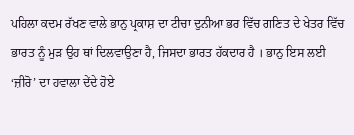ਪਹਿਲਾ ਕਦਮ ਰੱਖਣ ਵਾਲੇ ਭਾਨੁ ਪ੍ਰਕਾਸ਼ ਦਾ ਟੀਚਾ ਦੁਨੀਆ ਭਰ ਵਿੱਚ ਗਣਿਤ ਦੇ ਖੇਤਰ ਵਿੱਚ ਭਾਰਤ ਨੂੰ ਮੁੜ ਉਹ ਥਾਂ ਦਿਲਵਾਉਣਾ ਹੈ, ਜਿਸਦਾ ਭਾਰਤ ਹੱਕਦਾਰ ਹੈ । ਭਾਨੁ ਇਸ ਲਈ ‘ਜ਼ੀਰੋ’ ਦਾ ਹਵਾਲਾ ਦੇਂਦੇ ਹੋਏ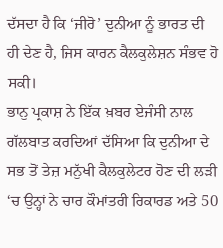ਦੱਸਦਾ ਹੈ ਕਿ ‘ਜੀਰੋ’ ਦੁਨੀਆ ਨੂੰ ਭਾਰਤ ਦੀ ਹੀ ਦੇਣ ਹੈ, ਜਿਸ ਕਾਰਨ ਕੈਲਕੁਲੇਸ਼ਨ ਸੰਭਵ ਹੋ ਸਕੀ।
ਭਾਨੁ ਪ੍ਰਕਾਸ਼ ਨੇ ਇੱਕ ਖ਼ਬਰ ਏਜੰਸੀ ਨਾਲ ਗੱਲਬਾਤ ਕਰਦਿਆਂ ਦੱਸਿਆ ਕਿ ਦੁਨੀਆ ਦੇ ਸਭ ਤੋਂ ਤੇਜ਼ ਮਨੁੱਖੀ ਕੈਲਕੁਲੇਟਰ ਹੋਣ ਦੀ ਲੜੀ ‘ਚ ਉਨ੍ਹਾਂ ਨੇ ਚਾਰ ਕੌਮਾਂਤਰੀ ਰਿਕਾਰਡ ਅਤੇ 50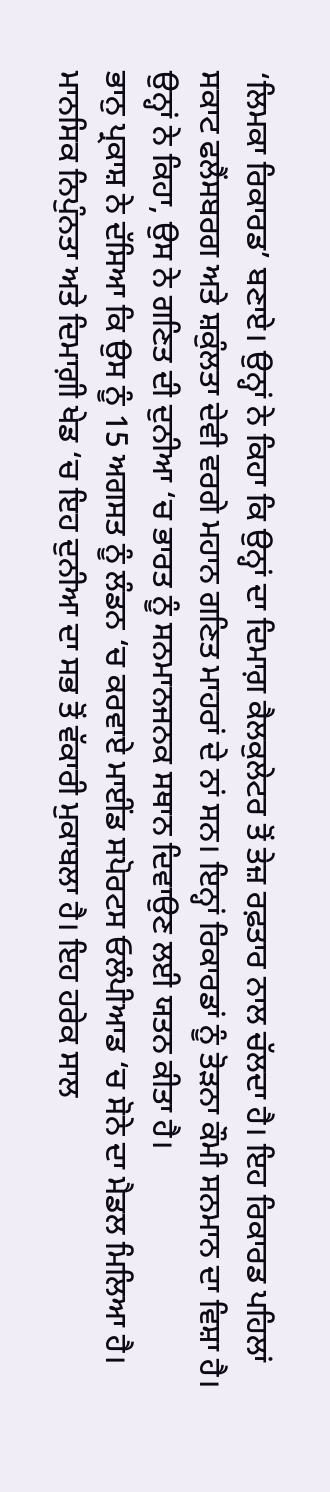‘ਲਿਮਕਾ ਰਿਕਾਰਡ’ ਬਣਾਏ। ਉਨ੍ਹਾਂ ਨੇ ਕਿਹਾ ਕਿ ਉਨ੍ਹਾਂ ਦਾ ਦਿਮਾਗ਼ ਕੈਲਕੁਲੇਟਰ ਤੋਂ ਤੇਜ਼ ਰਫ਼ਤਾਰ ਨਾਲ ਚੱਲਦਾ ਹੈ। ਇਹ ਰਿਕਾਰਡ ਪਹਿਲਾਂ ਸਕਾਟ ਫਲੈਂਸਬਰਗ ਅਤੇ ਸ਼ਕੁੰਲਤਾ ਦੇਵੀ ਵਰਗੇ ਮਹਾਨ ਗਣਿਤ ਮਾਹਰਾਂ ਦੇ ਨਾਂ ਸਨ। ਇਨ੍ਹਾਂ ਰਿਕਾਰਡਾਂ ਨੂੰ ਤੋੜਨਾ ਕੌਮੀ ਸਨਮਾਨ ਦਾ ਵਿਸ਼ਾ ਹੈ। ਉਨ੍ਹਾਂ ਨੇ ਕਿਹਾ, ਉਸ ਨੇ ਗਣਿਤ ਦੀ ਦੁਨੀਆ ‘ਚ ਭਾਰਤ ਨੂੰ ਸਨਮਾਨਜਨਕ ਸਥਾਨ ਦਿਵਾਉਣ ਲਈ ਯਤਨ ਕੀਤਾ ਹੈ।
ਭਾਨੁ ਪ੍ਰਕਾਸ਼ ਨੇ ਦੱਸਿਆ ਕਿ ਉਸ ਨੂੰ 15 ਅਗਸਤ ਨੂੰ ਲੰਡਨ ‘ਚ ਕਰਵਾਏ ਮਾਈਂਡ ਸਪੋਰਟਸ ਓਲੰਪੀਆਡ ‘ਚ ਸੋਨੇ ਦਾ ਮੈਡਲ ਮਿਲਿਆ ਹੈ। ਮਾਨਸਿਕ ਨਿਪੁੰਨਤਾ ਅਤੇ ਦਿਮਾਗ਼ੀ ਖੇਡ ‘ਚ ਇਹ ਦੁਨੀਆ ਦਾ ਸਭ ਤੋਂ ਵੱਕਾਰੀ ਮੁਕਾਬਲਾ ਹੈ। ਇਹ ਹਰੇਕ ਸਾਲ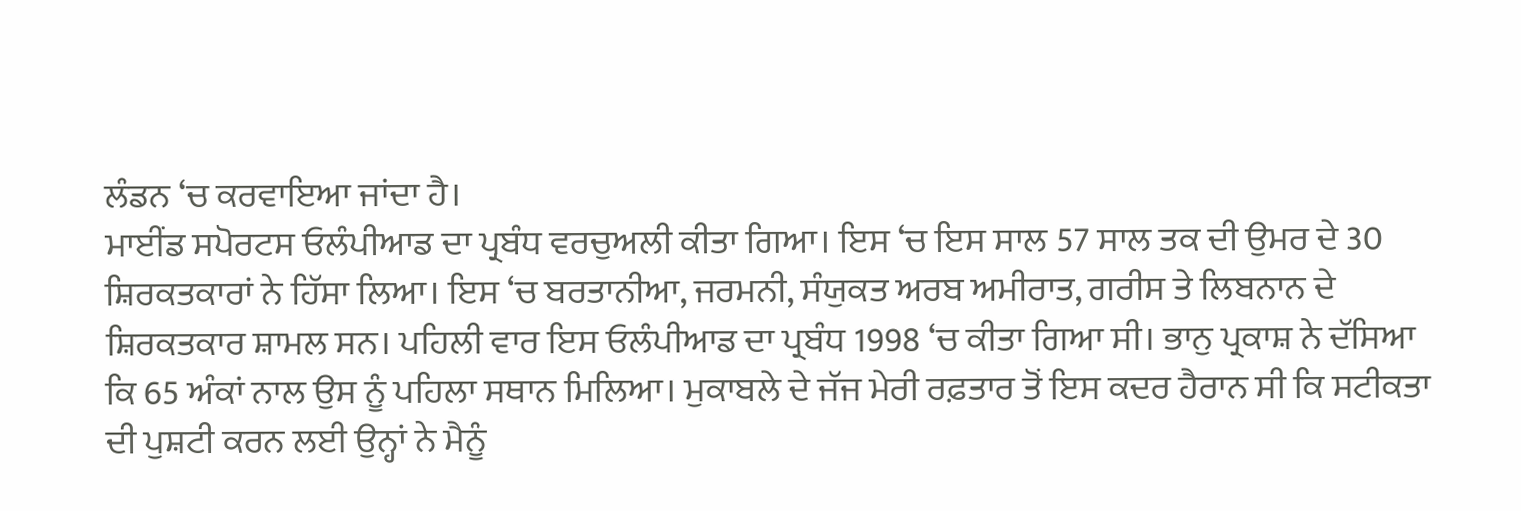ਲੰਡਨ ‘ਚ ਕਰਵਾਇਆ ਜਾਂਦਾ ਹੈ।
ਮਾਈਂਡ ਸਪੋਰਟਸ ਓਲੰਪੀਆਡ ਦਾ ਪ੍ਰਬੰਧ ਵਰਚੁਅਲੀ ਕੀਤਾ ਗਿਆ। ਇਸ ‘ਚ ਇਸ ਸਾਲ 57 ਸਾਲ ਤਕ ਦੀ ਉਮਰ ਦੇ 30 ਸ਼ਿਰਕਤਕਾਰਾਂ ਨੇ ਹਿੱਸਾ ਲਿਆ। ਇਸ ‘ਚ ਬਰਤਾਨੀਆ, ਜਰਮਨੀ, ਸੰਯੁਕਤ ਅਰਬ ਅਮੀਰਾਤ, ਗਰੀਸ ਤੇ ਲਿਬਨਾਨ ਦੇ ਸ਼ਿਰਕਤਕਾਰ ਸ਼ਾਮਲ ਸਨ। ਪਹਿਲੀ ਵਾਰ ਇਸ ਓਲੰਪੀਆਡ ਦਾ ਪ੍ਰਬੰਧ 1998 ‘ਚ ਕੀਤਾ ਗਿਆ ਸੀ। ਭਾਨੁ ਪ੍ਰਕਾਸ਼ ਨੇ ਦੱਸਿਆ ਕਿ 65 ਅੰਕਾਂ ਨਾਲ ਉਸ ਨੂੰ ਪਹਿਲਾ ਸਥਾਨ ਮਿਲਿਆ। ਮੁਕਾਬਲੇ ਦੇ ਜੱਜ ਮੇਰੀ ਰਫ਼ਤਾਰ ਤੋਂ ਇਸ ਕਦਰ ਹੈਰਾਨ ਸੀ ਕਿ ਸਟੀਕਤਾ ਦੀ ਪੁਸ਼ਟੀ ਕਰਨ ਲਈ ਉਨ੍ਹਾਂ ਨੇ ਮੈਨੂੰ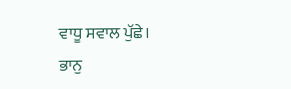ਵਾਧੂ ਸਵਾਲ ਪੁੱਛੇ।
ਭਾਨੁ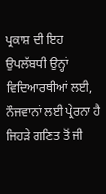ਪ੍ਰਕਾਸ਼ ਦੀ ਇਹ ਉਪਲੱਬਧੀ ਉਨ੍ਹਾਂ ਵਿਦਿਆਰਥੀਆਂ ਲਈ, ਨੌਜਵਾਨਾਂ ਲਈ ਪ੍ਰੇਰਨਾ ਹੈ ਜਿਹੜੇ ਗਣਿਤ ਤੋਂ ਜੀ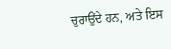ਚੁਰਾਉਂਦੇ ਹਨ, ਅਤੇ ਇਸ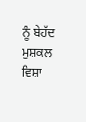ਨੂੰ ਬੇਹੱਦ ਮੁਸ਼ਕਲ ਵਿਸ਼ਾ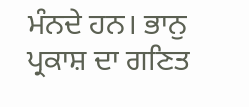ਮੰਨਦੇ ਹਨ। ਭਾਨੁ ਪ੍ਰਕਾਸ਼ ਦਾ ਗਣਿਤ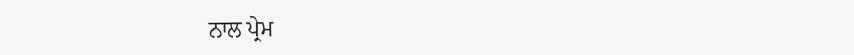ਨਾਲ ਪ੍ਰੇਮ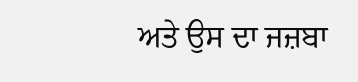ਅਤੇ ਉਸ ਦਾ ਜਜ਼ਬਾ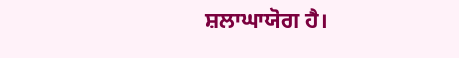ਸ਼ਲਾਘਾਯੋਗ ਹੈ।